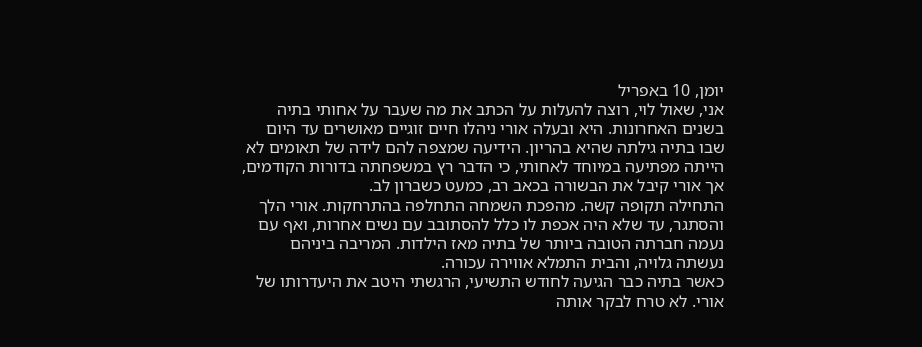יומן, 10 באפריל
אני, שאול לוי, רוצה להעלות על הכתב את מה שעבר על אחותי בתיה בשנים האחרונות. היא ובעלה אורי ניהלו חיים זוגיים מאושרים עד היום שבו בתיה גילתה שהיא בהריון. הידיעה שמצפה להם לידה של תאומים לא הייתה מפתיעה במיוחד לאחותי, כי הדבר רץ במשפחתה בדורות הקודמים, אך אורי קיבל את הבשורה בכאב רב, כמעט כשברון לב.
התחילה תקופה קשה. מהפכת השמחה התחלפה בהתרחקות. אורי הלך והסתגר, עד שלא היה אכפת לו כלל להסתובב עם נשים אחרות, ואף עם נעמה חברתה הטובה ביותר של בתיה מאז הילדות. המריבה ביניהם נעשתה גלויה, והבית התמלא אווירה עכורה.
כאשר בתיה כבר הגיעה לחודש התשיעי, הרגשתי היטב את היעדרותו של אורי. לא טרח לבקר אותה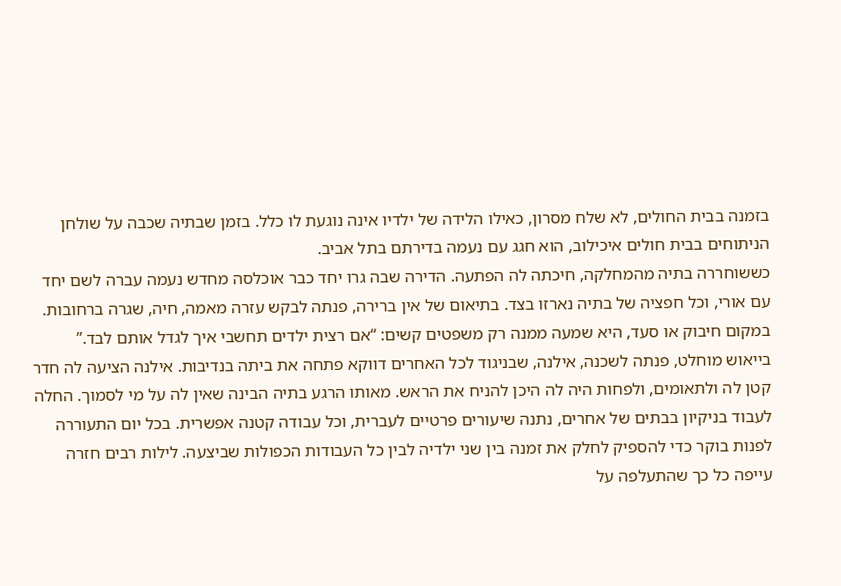בזמנה בבית החולים, לא שלח מסרון, כאילו הלידה של ילדיו אינה נוגעת לו כלל. בזמן שבתיה שכבה על שולחן הניתוחים בבית חולים איכילוב, הוא חגג עם נעמה בדירתם בתל אביב.
כששוחררה בתיה מהמחלקה, חיכתה לה הפתעה. הדירה שבה גרו יחד כבר אוכלסה מחדש נעמה עברה לשם יחד עם אורי, וכל חפציה של בתיה נארזו בצד. בתיאום של אין ברירה, פנתה לבקש עזרה מאמה, חיה, שגרה ברחובות. במקום חיבוק או סעד, היא שמעה ממנה רק משפטים קשים: “אם רצית ילדים תחשבי איך לגדל אותם לבד.”
בייאוש מוחלט, פנתה לשכנה, אילנה, שבניגוד לכל האחרים דווקא פתחה את ביתה בנדיבות. אילנה הציעה לה חדר קטן לה ולתאומים, ולפחות היה לה היכן להניח את הראש. מאותו הרגע בתיה הבינה שאין לה על מי לסמוך. החלה לעבוד בניקיון בבתים של אחרים, נתנה שיעורים פרטיים לעברית, וכל עבודה קטנה אפשרית. בכל יום התעוררה לפנות בוקר כדי להספיק לחלק את זמנה בין שני ילדיה לבין כל העבודות הכפולות שביצעה. לילות רבים חזרה עייפה כל כך שהתעלפה על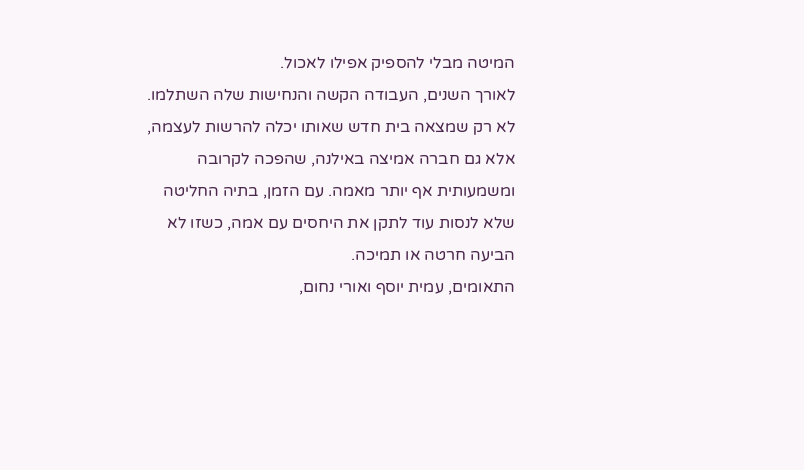המיטה מבלי להספיק אפילו לאכול.
לאורך השנים, העבודה הקשה והנחישות שלה השתלמו. לא רק שמצאה בית חדש שאותו יכלה להרשות לעצמה, אלא גם חברה אמיצה באילנה, שהפכה לקרובה ומשמעותית אף יותר מאמה. עם הזמן, בתיה החליטה שלא לנסות עוד לתקן את היחסים עם אמה, כשזו לא הביעה חרטה או תמיכה.
התאומים, עמית יוסף ואורי נחום,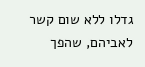גדלו ללא שום קשר לאביהם, שהפך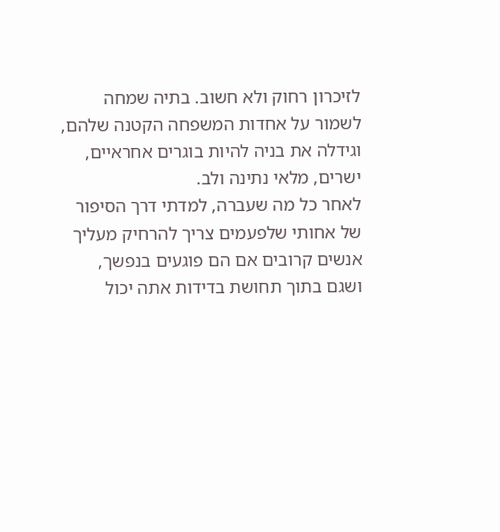לזיכרון רחוק ולא חשוב. בתיה שמחה לשמור על אחדות המשפחה הקטנה שלהם, וגידלה את בניה להיות בוגרים אחראיים, ישרים, מלאי נתינה ולב.
לאחר כל מה שעברה, למדתי דרך הסיפור של אחותי שלפעמים צריך להרחיק מעליך אנשים קרובים אם הם פוגעים בנפשך, ושגם בתוך תחושת בדידות אתה יכול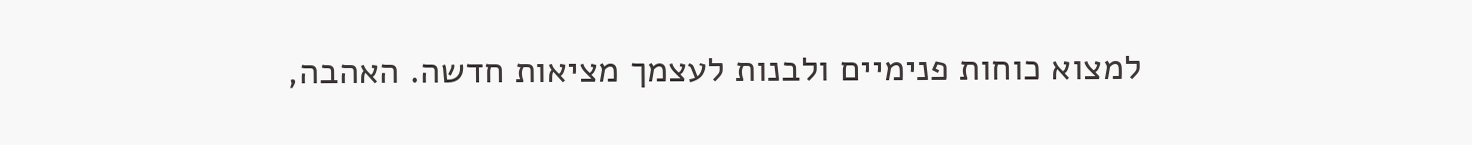למצוא כוחות פנימיים ולבנות לעצמך מציאות חדשה. האהבה,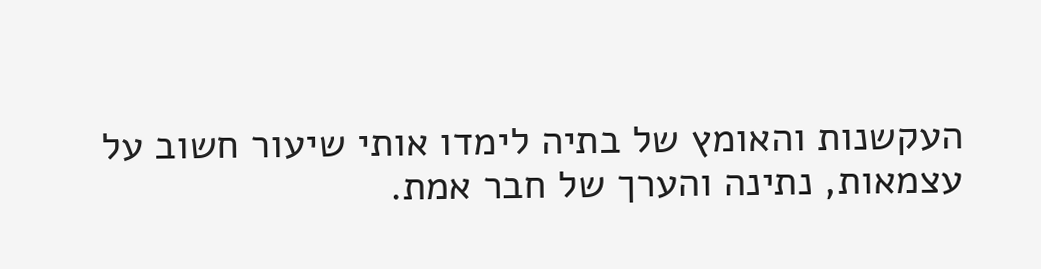העקשנות והאומץ של בתיה לימדו אותי שיעור חשוב על עצמאות, נתינה והערך של חבר אמת.